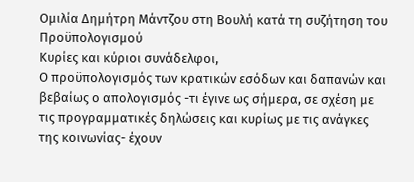Ομιλία Δημήτρη Μάντζου στη Βουλή κατά τη συζήτηση του Προϋπολογισμού
Κυρίες και κύριοι συνάδελφοι,
Ο προϋπολογισμός των κρατικών εσόδων και δαπανών και βεβαίως ο απολογισμός -τι έγινε ως σήμερα, σε σχέση με τις προγραμματικές δηλώσεις και κυρίως με τις ανάγκες της κοινωνίας- έχουν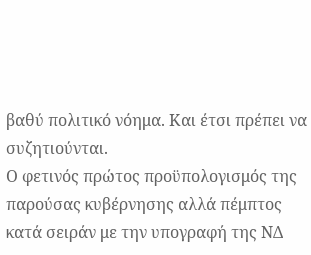βαθύ πολιτικό νόημα. Και έτσι πρέπει να συζητιούνται.
Ο φετινός πρώτος προϋπολογισμός της παρούσας κυβέρνησης αλλά πέμπτος κατά σειράν με την υπογραφή της ΝΔ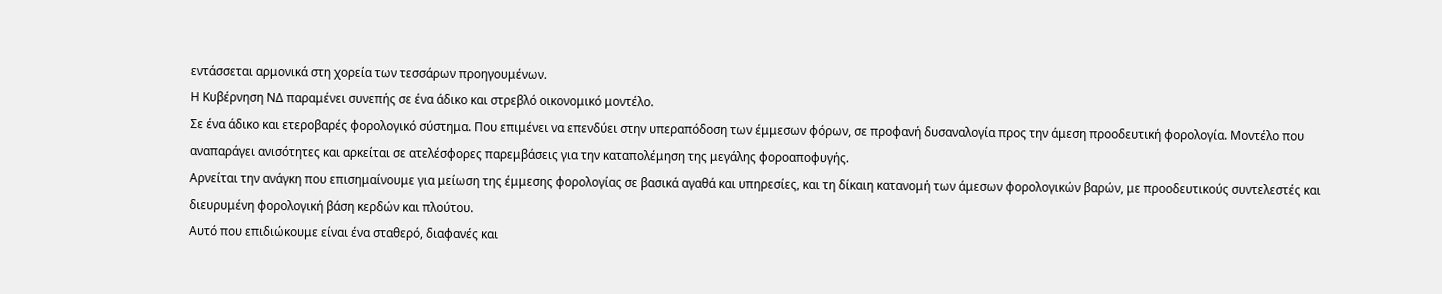εντάσσεται αρμονικά στη χορεία των τεσσάρων προηγουμένων.
Η Κυβέρνηση ΝΔ παραμένει συνεπής σε ένα άδικο και στρεβλό οικονομικό μοντέλο.
Σε ένα άδικο και ετεροβαρές φορολογικό σύστημα. Που επιμένει να επενδύει στην υπεραπόδοση των έμμεσων φόρων, σε προφανή δυσαναλογία προς την άμεση προοδευτική φορολογία. Μοντέλο που αναπαράγει ανισότητες και αρκείται σε ατελέσφορες παρεμβάσεις για την καταπολέμηση της μεγάλης φοροαποφυγής.
Αρνείται την ανάγκη που επισημαίνουμε για μείωση της έμμεσης φορολογίας σε βασικά αγαθά και υπηρεσίες, και τη δίκαιη κατανομή των άμεσων φορολογικών βαρών, με προοδευτικούς συντελεστές και διευρυμένη φορολογική βάση κερδών και πλούτου.
Αυτό που επιδιώκουμε είναι ένα σταθερό, διαφανές και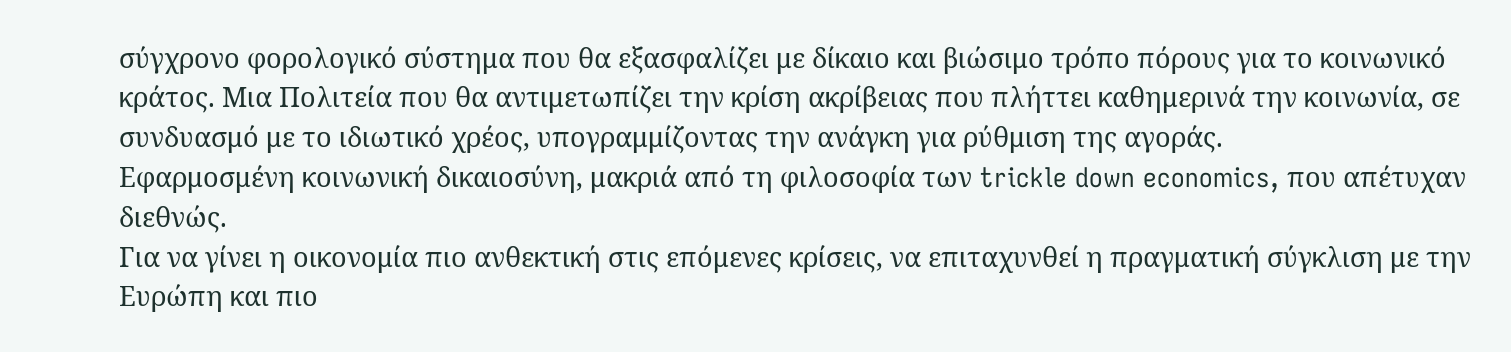σύγχρονο φορολογικό σύστημα που θα εξασφαλίζει με δίκαιο και βιώσιμο τρόπο πόρους για το κοινωνικό κράτος. Μια Πολιτεία που θα αντιμετωπίζει την κρίση ακρίβειας που πλήττει καθημερινά την κοινωνία, σε συνδυασμό με το ιδιωτικό χρέος, υπογραμμίζοντας την ανάγκη για ρύθμιση της αγοράς.
Εφαρμοσμένη κοινωνική δικαιοσύνη, μακριά από τη φιλοσοφία των trickle down economics, που απέτυχαν διεθνώς.
Για να γίνει η οικονομία πιο ανθεκτική στις επόμενες κρίσεις, να επιταχυνθεί η πραγματική σύγκλιση με την Ευρώπη και πιο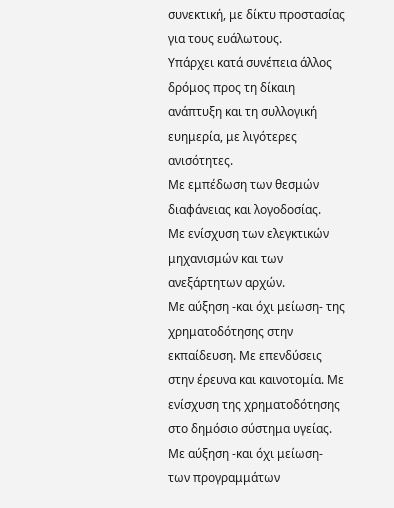συνεκτική, με δίκτυ προστασίας για τους ευάλωτους.
Υπάρχει κατά συνέπεια άλλος δρόμος προς τη δίκαιη ανάπτυξη και τη συλλογική ευημερία, με λιγότερες ανισότητες.
Με εμπέδωση των θεσμών διαφάνειας και λογοδοσίας.
Με ενίσχυση των ελεγκτικών μηχανισμών και των ανεξάρτητων αρχών.
Με αύξηση -και όχι μείωση- της χρηματοδότησης στην εκπαίδευση. Με επενδύσεις στην έρευνα και καινοτομία. Με ενίσχυση της χρηματοδότησης στο δημόσιο σύστημα υγείας. Με αύξηση -και όχι μείωση- των προγραμμάτων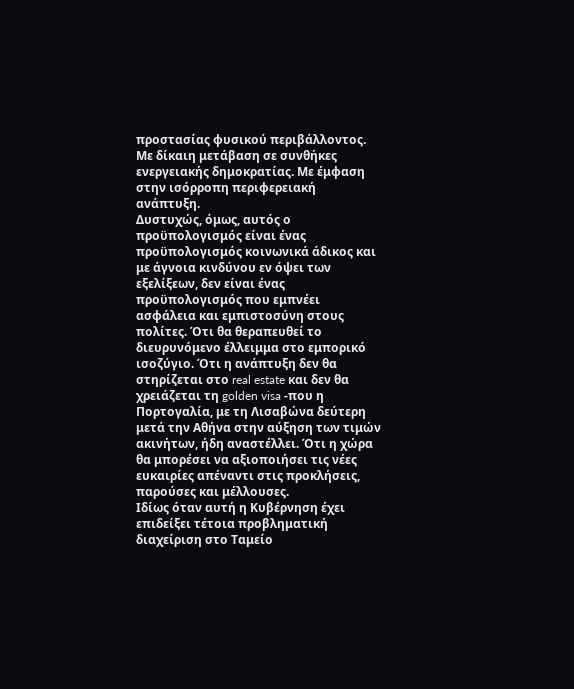προστασίας φυσικού περιβάλλοντος. Με δίκαιη μετάβαση σε συνθήκες ενεργειακής δημοκρατίας. Με έμφαση στην ισόρροπη περιφερειακή ανάπτυξη.
Δυστυχώς, όμως, αυτός ο προϋπολογισμός είναι ένας προϋπολογισμός κοινωνικά άδικος και με άγνοια κινδύνου εν όψει των εξελίξεων, δεν είναι ένας προϋπολογισμός που εμπνέει ασφάλεια και εμπιστοσύνη στους πολίτες. Ότι θα θεραπευθεί το διευρυνόμενο έλλειμμα στο εμπορικό ισοζύγιο. Ότι η ανάπτυξη δεν θα στηρίζεται στο real estate και δεν θα χρειάζεται τη golden visa -που η Πορτογαλία, με τη Λισαβώνα δεύτερη μετά την Αθήνα στην αύξηση των τιμών ακινήτων, ήδη αναστέλλει. Ότι η χώρα θα μπορέσει να αξιοποιήσει τις νέες ευκαιρίες απέναντι στις προκλήσεις, παρούσες και μέλλουσες.
Ιδίως όταν αυτή η Κυβέρνηση έχει επιδείξει τέτοια προβληματική διαχείριση στο Ταμείο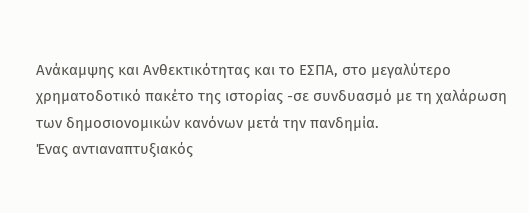Ανάκαμψης και Ανθεκτικότητας και το ΕΣΠΑ, στο μεγαλύτερο χρηματοδοτικό πακέτο της ιστορίας -σε συνδυασμό με τη χαλάρωση των δημοσιονομικών κανόνων μετά την πανδημία.
Ένας αντιαναπτυξιακός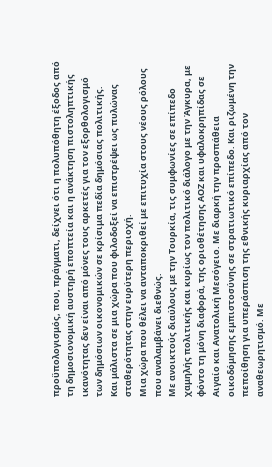προϋπολογισμός, που, πράγματι, δείχνει ότι η πολυπόθητη έξοδος από τη δημοσιονομική αυστηρή εποπτεία και η ανάκτηση πιστοληπτικής ικανότητας δεν είναι από μόνες τους αρκετές για τον εξορθολογισμό των δημόσιων οικονομικών σε κρίσιμα πεδία δημόσιας πολιτικής.
Και μάλιστα σε μια χώρα που φιλοδοξεί να επιστρέψει ως πυλώνας σταθερότητας στην ευρύτερη περιοχή.
Μια χώρα που θέλει να ανταποκριθεί με επιτυχία στους νέους ρόλους που αναλαμβάνει διεθνώς.
Με ανοικτούς διαύλους με την Τουρκία, τις συμφωνίες σε επίπεδο χαμηλής πολιτικής και κυρίως τον πολιτικό διάλογο με την Άγκυρα, με φόντο τη μόνη διαφορά, της οριοθέτησης ΑΟΖ και υφαλοκρηπίδας σε Αιγαίο και Ανατολική Μεσόγειο. Με διαρκή την προσπάθεια οικοδόμησης εμπιστοσύνης σε στρατιωτικό επίπεδο. Και ριζωμένη την πεποίθηση για υπεράσπιση της εθνικής κυριαρχίας από τον αναθεωρητισμό. Με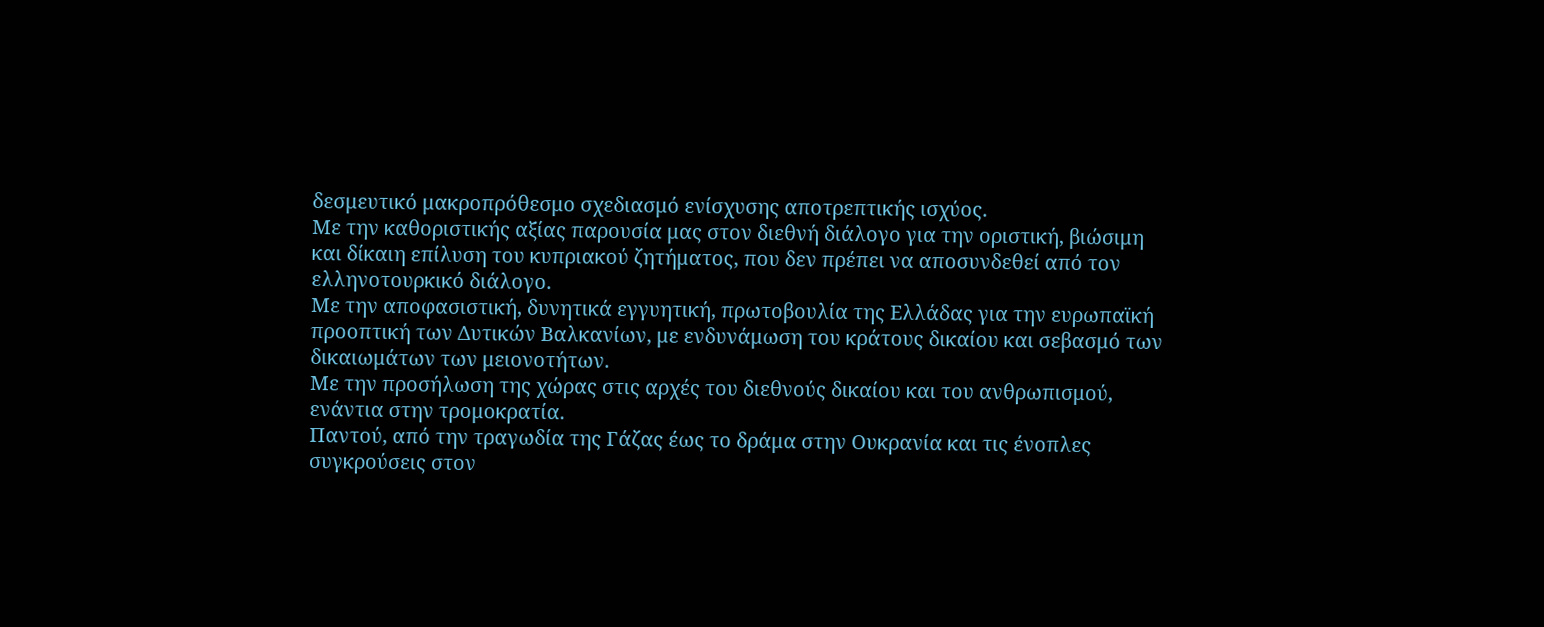δεσμευτικό μακροπρόθεσμο σχεδιασμό ενίσχυσης αποτρεπτικής ισχύος.
Με την καθοριστικής αξίας παρουσία μας στον διεθνή διάλογο για την οριστική, βιώσιμη και δίκαιη επίλυση του κυπριακού ζητήματος, που δεν πρέπει να αποσυνδεθεί από τον ελληνοτουρκικό διάλογο.
Με την αποφασιστική, δυνητικά εγγυητική, πρωτοβουλία της Ελλάδας για την ευρωπαϊκή προοπτική των Δυτικών Βαλκανίων, με ενδυνάμωση του κράτους δικαίου και σεβασμό των δικαιωμάτων των μειονοτήτων.
Με την προσήλωση της χώρας στις αρχές του διεθνούς δικαίου και του ανθρωπισμού, ενάντια στην τρομοκρατία.
Παντού, από την τραγωδία της Γάζας έως το δράμα στην Ουκρανία και τις ένοπλες συγκρούσεις στον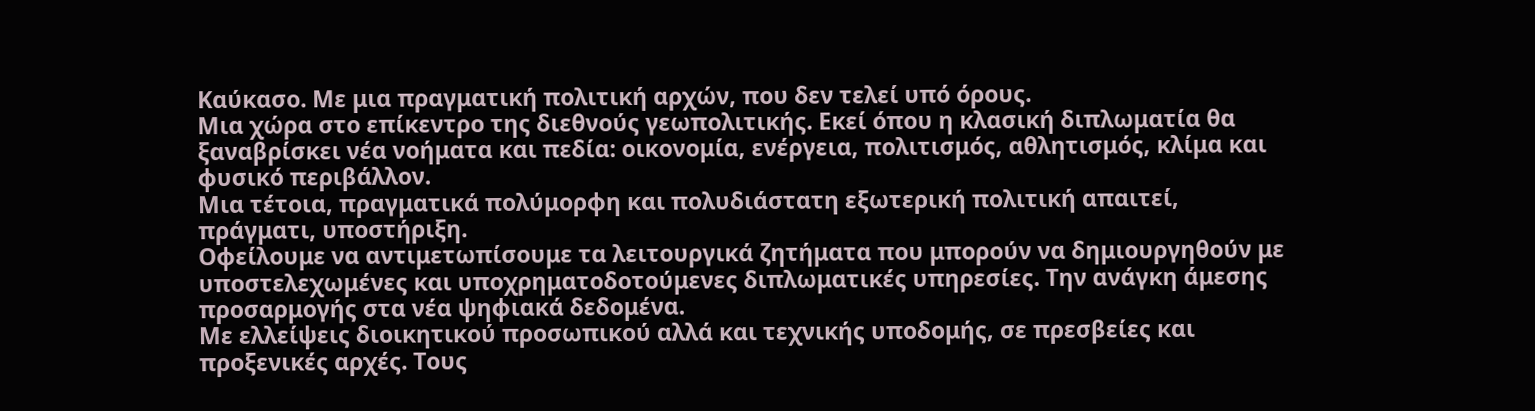Καύκασο. Με μια πραγματική πολιτική αρχών, που δεν τελεί υπό όρους.
Μια χώρα στο επίκεντρο της διεθνούς γεωπολιτικής. Εκεί όπου η κλασική διπλωματία θα ξαναβρίσκει νέα νοήματα και πεδία: οικονομία, ενέργεια, πολιτισμός, αθλητισμός, κλίμα και φυσικό περιβάλλον.
Μια τέτοια, πραγματικά πολύμορφη και πολυδιάστατη εξωτερική πολιτική απαιτεί, πράγματι, υποστήριξη.
Οφείλουμε να αντιμετωπίσουμε τα λειτουργικά ζητήματα που μπορούν να δημιουργηθούν με υποστελεχωμένες και υποχρηματοδοτούμενες διπλωματικές υπηρεσίες. Την ανάγκη άμεσης προσαρμογής στα νέα ψηφιακά δεδομένα.
Με ελλείψεις διοικητικού προσωπικού αλλά και τεχνικής υποδομής, σε πρεσβείες και προξενικές αρχές. Τους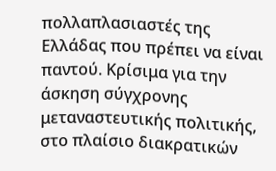πολλαπλασιαστές της Ελλάδας που πρέπει να είναι παντού. Κρίσιμα για την άσκηση σύγχρονης μεταναστευτικής πολιτικής, στο πλαίσιο διακρατικών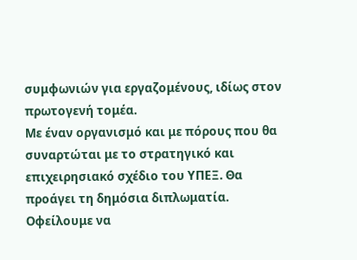συμφωνιών για εργαζομένους, ιδίως στον πρωτογενή τομέα.
Με έναν οργανισμό και με πόρους που θα συναρτώται με το στρατηγικό και επιχειρησιακό σχέδιο του ΥΠΕΞ. Θα προάγει τη δημόσια διπλωματία.
Οφείλουμε να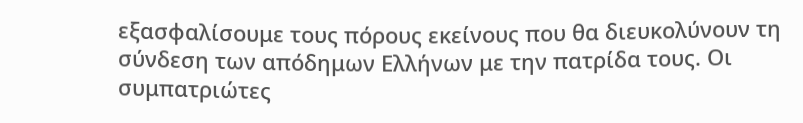εξασφαλίσουμε τους πόρους εκείνους που θα διευκολύνουν τη σύνδεση των απόδημων Ελλήνων με την πατρίδα τους. Οι συμπατριώτες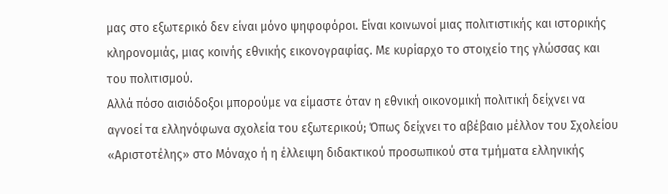μας στο εξωτερικό δεν είναι μόνο ψηφοφόροι. Είναι κοινωνοί μιας πολιτιστικής και ιστορικής κληρονομιάς, μιας κοινής εθνικής εικονογραφίας. Με κυρίαρχο το στοιχείο της γλώσσας και του πολιτισμού.
Αλλά πόσο αισιόδοξοι μπορούμε να είμαστε όταν η εθνική οικονομική πολιτική δείχνει να αγνοεί τα ελληνόφωνα σχολεία του εξωτερικού; Όπως δείχνει το αβέβαιο μέλλον του Σχολείου «Αριστοτέλης» στο Μόναχο ή η έλλειψη διδακτικού προσωπικού στα τμήματα ελληνικής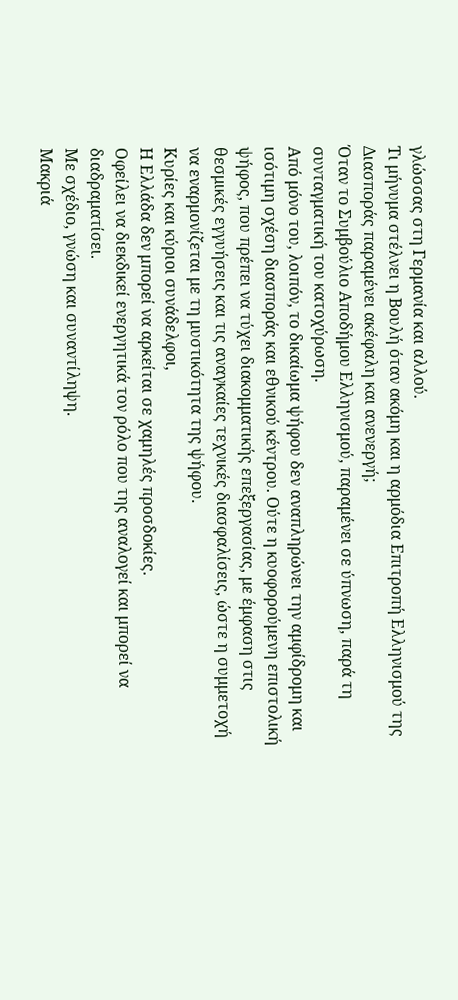γλώσσας στη Γερμανία και αλλού.
Τι μήνυμα στέλνει η Βουλή όταν ακόμη και η αρμόδια Επιτροπή Ελληνισμού της Διασποράς παραμένει ακέφαλη και ανενεργή;
Όταν το Συμβούλιο Αποδήμου Ελληνισμού, παραμένει σε ύπνωση, παρά τη συνταγματική του κατοχύρωση.
Από μόνο του, λοιπόν, το δικαίωμα ψήφου δεν αναπληρώνει την αμφίδρομη και ισότιμη σχέση διασποράς και εθνικού κέντρου. Ούτε η κυοφορούμενη επιστολική ψήφος, που πρέπει να τύχει διακομματικής επεξεργασίας, με έμφαση στις θεσμικές εγγυήσεις και τις αναγκαίες τεχνικές διασφαλίσεις, ώστε η συμμετοχή να εναρμονίζεται με τη μυστικότητα της ψήφου.
Κυρίες και κύριοι συνάδελφοι,
Η Ελλάδα δεν μπορεί να αρκείται σε χαμηλές προσδοκίες.
Οφείλει να διεκδικεί ενεργητικά τον ρόλο που της αναλογεί και μπορεί να διαδραματίσει.
Με σχέδιο, γνώση και συναντίληψη.
Μακριά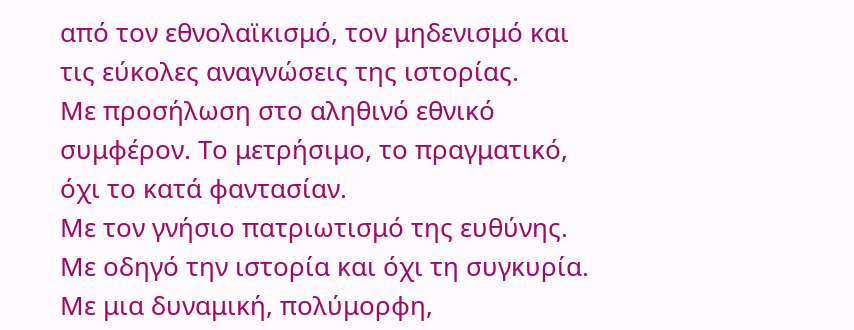από τον εθνολαϊκισμό, τον μηδενισμό και τις εύκολες αναγνώσεις της ιστορίας.
Με προσήλωση στο αληθινό εθνικό συμφέρον. Το μετρήσιμο, το πραγματικό, όχι το κατά φαντασίαν.
Με τον γνήσιο πατριωτισμό της ευθύνης.
Με οδηγό την ιστορία και όχι τη συγκυρία.
Με μια δυναμική, πολύμορφη,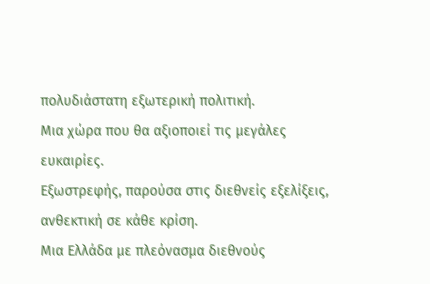πολυδιάστατη εξωτερική πολιτική.
Μια χώρα που θα αξιοποιεί τις μεγάλες ευκαιρίες.
Εξωστρεφής, παρούσα στις διεθνείς εξελίξεις, ανθεκτική σε κάθε κρίση.
Μια Ελλάδα με πλεόνασμα διεθνούς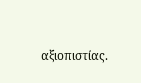αξιοπιστίας.